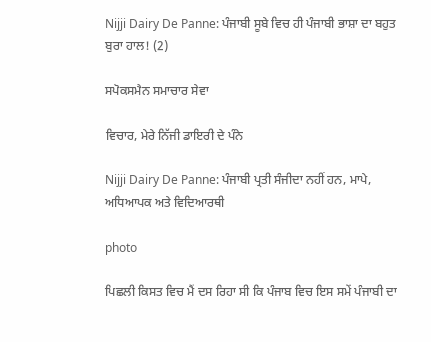Nijji Dairy De Panne: ਪੰਜਾਬੀ ਸੂਬੇ ਵਿਚ ਹੀ ਪੰਜਾਬੀ ਭਾਸ਼ਾ ਦਾ ਬਹੁਤ ਬੁਰਾ ਹਾਲ! (2)

ਸਪੋਕਸਮੈਨ ਸਮਾਚਾਰ ਸੇਵਾ

ਵਿਚਾਰ, ਮੇਰੇ ਨਿੱਜੀ ਡਾਇਰੀ ਦੇ ਪੰਨੇ

Nijji Dairy De Panne: ਪੰਜਾਬੀ ਪ੍ਰਤੀ ਸੰਜੀਦਾ ਨਹੀਂ ਹਨ, ਮਾਪੇ, ਅਧਿਆਪਕ ਅਤੇ ਵਿਦਿਆਰਥੀ

photo

ਪਿਛਲੀ ਕਿਸਤ ਵਿਚ ਮੈਂ ਦਸ ਰਿਹਾ ਸੀ ਕਿ ਪੰਜਾਬ ਵਿਚ ਇਸ ਸਮੇਂ ਪੰਜਾਬੀ ਦਾ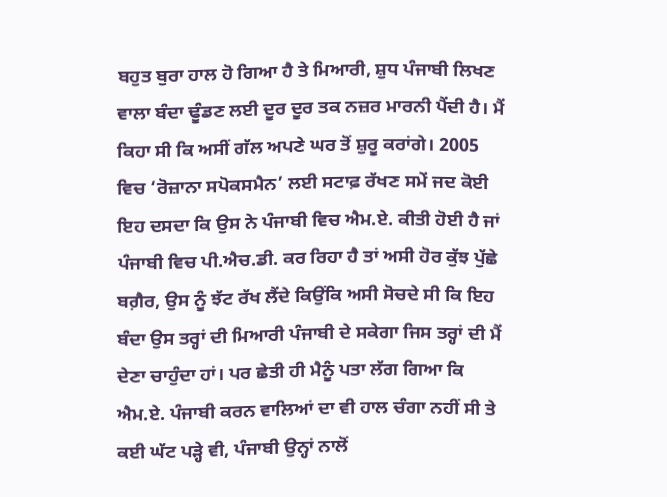ਬਹੁਤ ਬੁਰਾ ਹਾਲ ਹੋ ਗਿਆ ਹੈ ਤੇ ਮਿਆਰੀ, ਸ਼ੁਧ ਪੰਜਾਬੀ ਲਿਖਣ ਵਾਲਾ ਬੰਦਾ ਢੂੰਡਣ ਲਈ ਦੂਰ ਦੂਰ ਤਕ ਨਜ਼ਰ ਮਾਰਨੀ ਪੈਂਦੀ ਹੈ। ਮੈਂ ਕਿਹਾ ਸੀ ਕਿ ਅਸੀਂ ਗੱਲ ਅਪਣੇ ਘਰ ਤੋਂ ਸ਼ੁਰੂ ਕਰਾਂਗੇ। 2005 ਵਿਚ ‘ਰੋਜ਼ਾਨਾ ਸਪੋਕਸਮੈਨ’ ਲਈ ਸਟਾਫ਼ ਰੱਖਣ ਸਮੇਂ ਜਦ ਕੋਈ ਇਹ ਦਸਦਾ ਕਿ ਉਸ ਨੇ ਪੰਜਾਬੀ ਵਿਚ ਐਮ.ਏ. ਕੀਤੀ ਹੋਈ ਹੈ ਜਾਂ ਪੰਜਾਬੀ ਵਿਚ ਪੀ.ਐਚ.ਡੀ. ਕਰ ਰਿਹਾ ਹੈ ਤਾਂ ਅਸੀ ਹੋਰ ਕੁੱਝ ਪੁੱਛੇ ਬਗ਼ੈਰ, ਉਸ ਨੂੰ ਝੱਟ ਰੱਖ ਲੈਂਦੇ ਕਿਉਂਕਿ ਅਸੀ ਸੋਚਦੇ ਸੀ ਕਿ ਇਹ ਬੰਦਾ ਉਸ ਤਰ੍ਹਾਂ ਦੀ ਮਿਆਰੀ ਪੰਜਾਬੀ ਦੇ ਸਕੇਗਾ ਜਿਸ ਤਰ੍ਹਾਂ ਦੀ ਮੈਂ ਦੇਣਾ ਚਾਹੁੰਦਾ ਹਾਂ। ਪਰ ਛੇਤੀ ਹੀ ਮੈਨੂੰ ਪਤਾ ਲੱਗ ਗਿਆ ਕਿ ਐਮ.ਏ. ਪੰਜਾਬੀ ਕਰਨ ਵਾਲਿਆਂ ਦਾ ਵੀ ਹਾਲ ਚੰਗਾ ਨਹੀਂ ਸੀ ਤੇ ਕਈ ਘੱਟ ਪੜ੍ਹੇ ਵੀ, ਪੰਜਾਬੀ ਉਨ੍ਹਾਂ ਨਾਲੋਂ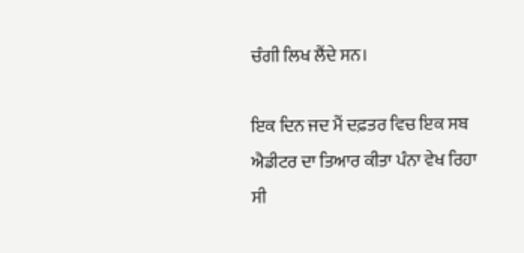ਚੰਗੀ ਲਿਖ ਲੈਂਦੇ ਸਨ।

ਇਕ ਦਿਨ ਜਦ ਮੈਂ ਦਫ਼ਤਰ ਵਿਚ ਇਕ ਸਬ ਐਡੀਟਰ ਦਾ ਤਿਆਰ ਕੀਤਾ ਪੰਨਾ ਵੇਖ ਰਿਹਾ ਸੀ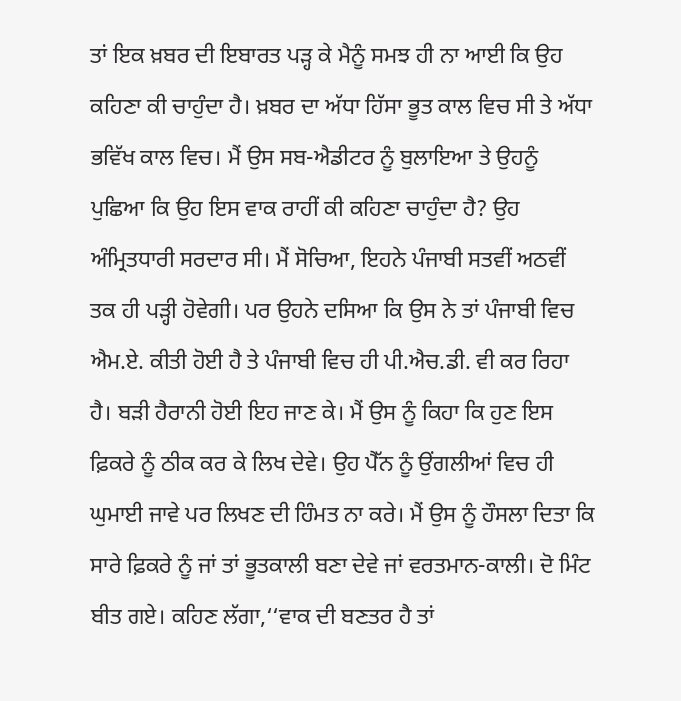ਤਾਂ ਇਕ ਖ਼ਬਰ ਦੀ ਇਬਾਰਤ ਪੜ੍ਹ ਕੇ ਮੈਨੂੰ ਸਮਝ ਹੀ ਨਾ ਆਈ ਕਿ ਉਹ ਕਹਿਣਾ ਕੀ ਚਾਹੁੰਦਾ ਹੈ। ਖ਼ਬਰ ਦਾ ਅੱਧਾ ਹਿੱਸਾ ਭੂਤ ਕਾਲ ਵਿਚ ਸੀ ਤੇ ਅੱਧਾ ਭਵਿੱਖ ਕਾਲ ਵਿਚ। ਮੈਂ ਉਸ ਸਬ-ਐਡੀਟਰ ਨੂੰ ਬੁਲਾਇਆ ਤੇ ਉਹਨੂੰ ਪੁਛਿਆ ਕਿ ਉਹ ਇਸ ਵਾਕ ਰਾਹੀਂ ਕੀ ਕਹਿਣਾ ਚਾਹੁੰਦਾ ਹੈ? ਉਹ ਅੰਮ੍ਰਿਤਧਾਰੀ ਸਰਦਾਰ ਸੀ। ਮੈਂ ਸੋਚਿਆ, ਇਹਨੇ ਪੰਜਾਬੀ ਸਤਵੀਂ ਅਠਵੀਂ ਤਕ ਹੀ ਪੜ੍ਹੀ ਹੋਵੇਗੀ। ਪਰ ਉਹਨੇ ਦਸਿਆ ਕਿ ਉਸ ਨੇ ਤਾਂ ਪੰਜਾਬੀ ਵਿਚ ਐਮ.ਏ. ਕੀਤੀ ਹੋਈ ਹੈ ਤੇ ਪੰਜਾਬੀ ਵਿਚ ਹੀ ਪੀ.ਐਚ.ਡੀ. ਵੀ ਕਰ ਰਿਹਾ ਹੈ। ਬੜੀ ਹੈਰਾਨੀ ਹੋਈ ਇਹ ਜਾਣ ਕੇ। ਮੈਂ ਉਸ ਨੂੰ ਕਿਹਾ ਕਿ ਹੁਣ ਇਸ ਫ਼ਿਕਰੇ ਨੂੰ ਠੀਕ ਕਰ ਕੇ ਲਿਖ ਦੇਵੇ। ਉਹ ਪੈੱਨ ਨੂੰ ਉਂਗਲੀਆਂ ਵਿਚ ਹੀ ਘੁਮਾਈ ਜਾਵੇ ਪਰ ਲਿਖਣ ਦੀ ਹਿੰਮਤ ਨਾ ਕਰੇ। ਮੈਂ ਉਸ ਨੂੰ ਹੌਸਲਾ ਦਿਤਾ ਕਿ ਸਾਰੇ ਫ਼ਿਕਰੇ ਨੂੰ ਜਾਂ ਤਾਂ ਭੂਤਕਾਲੀ ਬਣਾ ਦੇਵੇ ਜਾਂ ਵਰਤਮਾਨ-ਕਾਲੀ। ਦੋ ਮਿੰਟ ਬੀਤ ਗਏ। ਕਹਿਣ ਲੱਗਾ,‘‘ਵਾਕ ਦੀ ਬਣਤਰ ਹੈ ਤਾਂ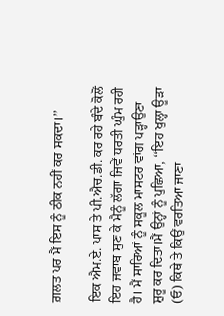ਗ਼ਲਤ ਪਰ ਮੈਂ ਇਸ ਨੂੰ ਠੀਕ ਨਹੀਂ ਕਰ ਸਕਦਾ।’’

ਇਕ ਐਮ.ਏ. ਪਾਸ ਤੇ ਪੀ.ਐਚ.ਡੀ. ਕਰ ਰਹੇ ਬੰਦੇ ਕੋਲੋਂ ਇਹ ਜਵਾਬ ਸੁਣ ਕੇ ਮੈਨੂੰ ਲੱਗਾ ਜਿਵੇਂ ਧਰਤੀ ਘੁੰਮ ਰਹੀ ਹੈ। ਮੈਂ ਸਾਰਿਆਂ ਨੂੰ ਸਕੂਲ ਮਾਸਟਰ ਵਾਂਗ ਪੜ੍ਹਾਉਣਾ ਸ਼ੁਰੂ ਕਰ ਦਿਤਾ।ਮੈਂ ਉਨ੍ਹਾਂ ਨੂੰ ਪੁਛਿਆ, ‘‘ਇਹ ਖੁਲ੍ਹਾ ਊੜਾ (ਓ) ਕਿਥੇ ਤੇ ਕਿਉਂ ਵਰਤਿਆ ਜਾਣਾ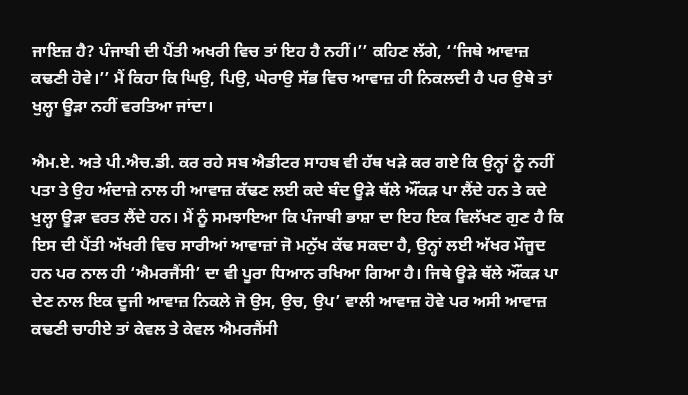ਜਾਇਜ਼ ਹੈ? ਪੰਜਾਬੀ ਦੀ ਪੈਂਤੀ ਅਖਰੀ ਵਿਚ ਤਾਂ ਇਹ ਹੈ ਨਹੀਂ।’’ ਕਹਿਣ ਲੱਗੇ, ‘‘ਜਿਥੇ ਆਵਾਜ਼ ਕਢਣੀ ਹੋਵੇ।’’ ਮੈਂ ਕਿਹਾ ਕਿ ਘਿਉ, ਪਿਉ, ਘੇਰਾਉ ਸੱਭ ਵਿਚ ਆਵਾਜ਼ ਹੀ ਨਿਕਲਦੀ ਹੈ ਪਰ ਉਥੇ ਤਾਂ ਖੁਲ੍ਹਾ ਊੜਾ ਨਹੀਂ ਵਰਤਿਆ ਜਾਂਦਾ।

ਐਮ.ਏ. ਅਤੇ ਪੀ.ਐਚ.ਡੀ. ਕਰ ਰਹੇ ਸਬ ਐਡੀਟਰ ਸਾਹਬ ਵੀ ਹੱਥ ਖੜੇ ਕਰ ਗਏ ਕਿ ਉਨ੍ਹਾਂ ਨੂੰ ਨਹੀਂ ਪਤਾ ਤੇ ਉਹ ਅੰਦਾਜ਼ੇ ਨਾਲ ਹੀ ਆਵਾਜ਼ ਕੱਢਣ ਲਈ ਕਦੇ ਬੰਦ ਊੜੇ ਥੱਲੇ ਔਂਕੜ ਪਾ ਲੈਂਦੇ ਹਨ ਤੇ ਕਦੇ ਖੁਲ੍ਹਾ ਊੜਾ ਵਰਤ ਲੈਂਦੇ ਹਨ। ਮੈਂ ਨੂੰ ਸਮਝਾਇਆ ਕਿ ਪੰਜਾਬੀ ਭਾਸ਼ਾ ਦਾ ਇਹ ਇਕ ਵਿਲੱਖਣ ਗੁਣ ਹੈ ਕਿ ਇਸ ਦੀ ਪੈਂਤੀ ਅੱਖਰੀ ਵਿਚ ਸਾਰੀਆਂ ਆਵਾਜ਼ਾਂ ਜੋ ਮਨੁੱਖ ਕੱਢ ਸਕਦਾ ਹੈ, ਉਨ੍ਹਾਂ ਲਈ ਅੱਖਰ ਮੌਜੂਦ ਹਨ ਪਰ ਨਾਲ ਹੀ ‘ਐਮਰਜੈਂਸੀ’ ਦਾ ਵੀ ਪੂਰਾ ਧਿਆਨ ਰਖਿਆ ਗਿਆ ਹੈ। ਜਿਥੇ ਊੜੇ ਥੱਲੇ ਔਂਕੜ ਪਾ ਦੇਣ ਨਾਲ ਇਕ ਦੂਜੀ ਆਵਾਜ਼ ਨਿਕਲੇ ਜੋ ਉਸ, ਉਚ, ਉਪ’ ਵਾਲੀ ਆਵਾਜ਼ ਹੋਵੇ ਪਰ ਅਸੀ ਆਵਾਜ਼ ਕਢਣੀ ਚਾਹੀਏ ਤਾਂ ਕੇਵਲ ਤੇ ਕੇਵਲ ਐਮਰਜੈਂਸੀ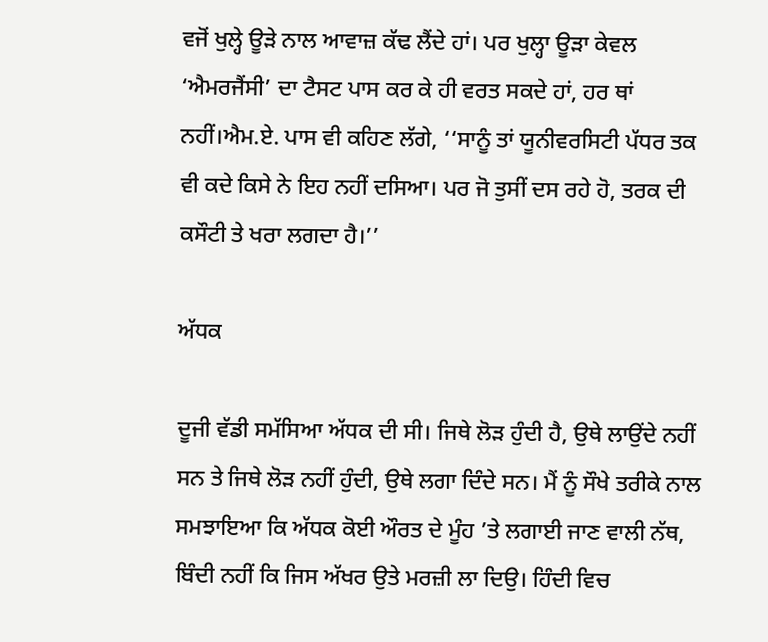ਵਜੋਂ ਖੁਲ੍ਹੇ ਊੜੇ ਨਾਲ ਆਵਾਜ਼ ਕੱਢ ਲੈਂਦੇ ਹਾਂ। ਪਰ ਖੁਲ੍ਹਾ ਊੜਾ ਕੇਵਲ ‘ਐਮਰਜੈਂਸੀ’ ਦਾ ਟੈਸਟ ਪਾਸ ਕਰ ਕੇ ਹੀ ਵਰਤ ਸਕਦੇ ਹਾਂ, ਹਰ ਥਾਂ ਨਹੀਂ।ਐਮ.ਏ. ਪਾਸ ਵੀ ਕਹਿਣ ਲੱਗੇ, ‘‘ਸਾਨੂੰ ਤਾਂ ਯੂਨੀਵਰਸਿਟੀ ਪੱਧਰ ਤਕ ਵੀ ਕਦੇ ਕਿਸੇ ਨੇ ਇਹ ਨਹੀਂ ਦਸਿਆ। ਪਰ ਜੋ ਤੁਸੀਂ ਦਸ ਰਹੇ ਹੋ, ਤਰਕ ਦੀ ਕਸੌਟੀ ਤੇ ਖਰਾ ਲਗਦਾ ਹੈ।’’

ਅੱਧਕ

ਦੂਜੀ ਵੱਡੀ ਸਮੱਸਿਆ ਅੱਧਕ ਦੀ ਸੀ। ਜਿਥੇ ਲੋੜ ਹੁੰਦੀ ਹੈ, ਉਥੇ ਲਾਉਂਦੇ ਨਹੀਂ ਸਨ ਤੇ ਜਿਥੇ ਲੋੜ ਨਹੀਂ ਹੁੰਦੀ, ਉਥੇ ਲਗਾ ਦਿੰਦੇ ਸਨ। ਮੈਂ ਨੂੰ ਸੌਖੇ ਤਰੀਕੇ ਨਾਲ ਸਮਝਾਇਆ ਕਿ ਅੱਧਕ ਕੋਈ ਔਰਤ ਦੇ ਮੂੰਹ ’ਤੇ ਲਗਾਈ ਜਾਣ ਵਾਲੀ ਨੱਥ, ਬਿੰਦੀ ਨਹੀਂ ਕਿ ਜਿਸ ਅੱਖਰ ਉਤੇ ਮਰਜ਼ੀ ਲਾ ਦਿਉ। ਹਿੰਦੀ ਵਿਚ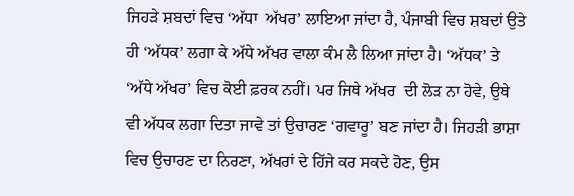ਜਿਹੜੇ ਸ਼ਬਦਾਂ ਵਿਚ ‘ਅੱਧਾ  ਅੱਖਰ’ ਲਾਇਆ ਜਾਂਦਾ ਹੈ, ਪੰਜਾਬੀ ਵਿਚ ਸ਼ਬਦਾਂ ਉਤੇ ਹੀ ‘ਅੱਧਕ’ ਲਗਾ ਕੇ ਅੱਧੇ ਅੱਖਰ ਵਾਲਾ ਕੰਮ ਲੈ ਲਿਆ ਜਾਂਦਾ ਹੈ। ‘ਅੱਧਕ’ ਤੇ ‘ਅੱਧੇ ਅੱਖਰ’ ਵਿਚ ਕੋਈ ਫ਼ਰਕ ਨਹੀਂ। ਪਰ ਜਿਥੇ ਅੱਖਰ  ਦੀ ਲੋੜ ਨਾ ਹੋਵੇ, ਉਥੇ ਵੀ ਅੱਧਕ ਲਗਾ ਦਿਤਾ ਜਾਵੇ ਤਾਂ ਉਚਾਰਣ ‘ਗਵਾਰੂ’ ਬਣ ਜਾਂਦਾ ਹੈ। ਜਿਹੜੀ ਭਾਸ਼ਾ ਵਿਚ ਉਚਾਰਣ ਦਾ ਨਿਰਣਾ, ਅੱਖਰਾਂ ਦੇ ਹਿੱਜੇ ਕਰ ਸਕਦੇ ਹੋਣ, ਉਸ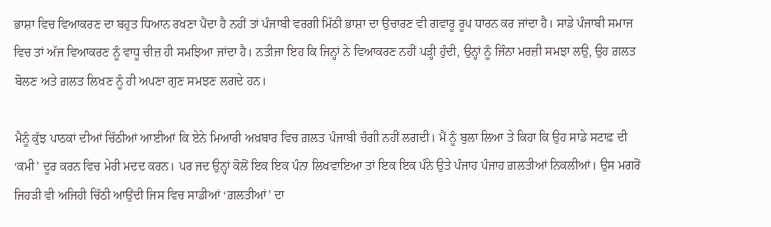ਭਾਸ਼ਾ ਵਿਚ ਵਿਆਕਰਣ ਦਾ ਬਹੁਤ ਧਿਆਨ ਰਖਣਾ ਪੈਂਦਾ ਹੈ ਨਹੀਂ ਤਾਂ ਪੰਜਾਬੀ ਵਰਗੀ ਮਿੱਠੀ ਭਾਸ਼ਾ ਦਾ ਉਚਾਰਣ ਵੀ ਗਵਾਰੂ ਰੂਪ ਧਾਰਨ ਕਰ ਜਾਂਦਾ ਹੈ। ਸਾਡੇ ਪੰਜਾਬੀ ਸਮਾਜ ਵਿਚ ਤਾਂ ਅੱਜ ਵਿਆਕਰਣ ਨੂੰ ਵਾਧੂ ਚੀਜ਼ ਹੀ ਸਮਝਿਆ ਜਾਂਦਾ ਹੈ। ਨਤੀਜਾ ਇਹ ਕਿ ਜਿਨ੍ਹਾਂ ਨੇ ਵਿਆਕਰਣ ਨਹੀਂ ਪੜ੍ਹੀ ਹੁੰਦੀ, ਉਨ੍ਹਾਂ ਨੂੰ ਜਿੰਨਾ ਮਰਜ਼ੀ ਸਮਝਾ ਲਉ, ਉਹ ਗ਼ਲਤ ਬੋਲਣ ਅਤੇ ਗ਼ਲਤ ਲਿਖਣ ਨੂੰ ਹੀ ਅਪਣਾ ਗੁਣ ਸਮਝਣ ਲਗਦੇ ਹਨ।

ਮੈਨੂੰ ਕੁੱਝ ਪਾਠਕਾਂ ਦੀਆਂ ਚਿੱਠੀਆਂ ਆਈਆਂ ਕਿ ਏਨੇ ਮਿਆਰੀ ਅਖ਼ਬਾਰ ਵਿਚ ਗ਼ਲਤ ਪੰਜਾਬੀ ਚੰਗੀ ਨਹੀਂ ਲਗਦੀ। ਮੈਂ ਨੂੰ ਬੁਲਾ ਲਿਆ ਤੇ ਕਿਹਾ ਕਿ ਉਹ ਸਾਡੇ ਸਟਾਫ਼ ਦੀ ‘ਕਮੀ’ ਦੂਰ ਕਰਨ ਵਿਚ ਮੇਰੀ ਮਦਦ ਕਰਨ। ਪਰ ਜਦ ਉਨ੍ਹਾਂ ਕੋਲੋਂ ਇਕ ਇਕ ਪੰਨਾ ਲਿਖਵਾਇਆ ਤਾਂ ਇਕ ਇਕ ਪੰਨੇ ਉਤੇ ਪੰਜਾਹ ਪੰਜਾਹ ਗ਼ਲਤੀਆਂ ਨਿਕਲੀਆਂ। ਉਸ ਮਗਰੋਂ ਜਿਹੜੀ ਵੀ ਅਜਿਹੀ ਚਿੱਠੀ ਆਉਂਦੀ ਜਿਸ ਵਿਚ ਸਾਡੀਆਂ ‘ਗ਼ਲਤੀਆਂ’ ਦਾ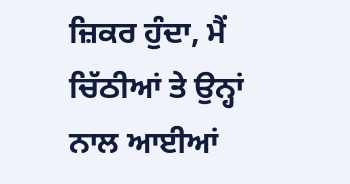ਜ਼ਿਕਰ ਹੁੰਦਾ, ਮੈਂ ਚਿੱਠੀਆਂ ਤੇ ਉਨ੍ਹਾਂ ਨਾਲ ਆਈਆਂ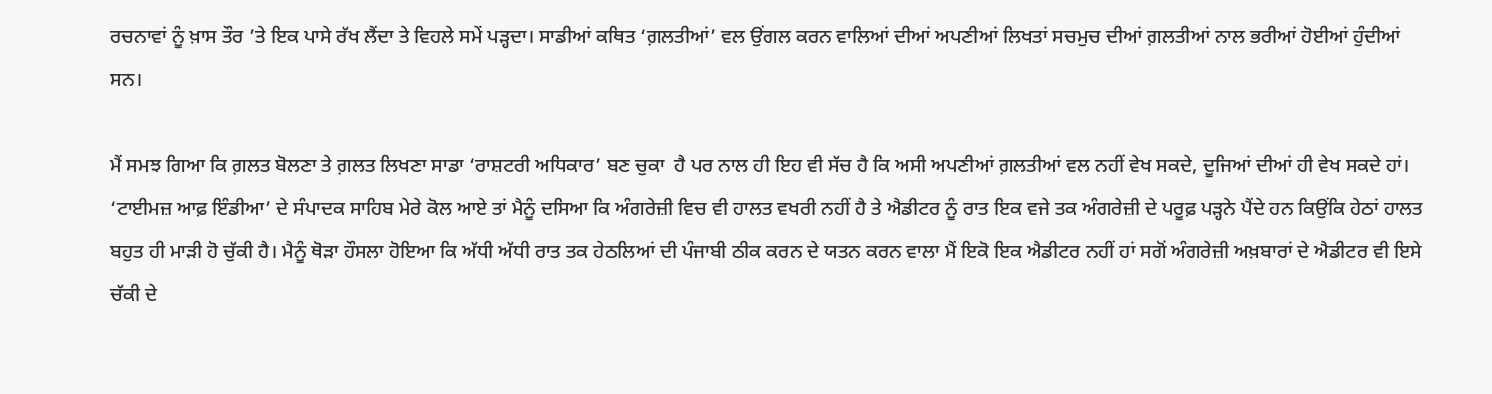ਰਚਨਾਵਾਂ ਨੂੰ ਖ਼ਾਸ ਤੌਰ ’ਤੇ ਇਕ ਪਾਸੇ ਰੱਖ ਲੈਂਦਾ ਤੇ ਵਿਹਲੇ ਸਮੇਂ ਪੜ੍ਹਦਾ। ਸਾਡੀਆਂ ਕਥਿਤ ‘ਗ਼ਲਤੀਆਂ’ ਵਲ ਉਂਗਲ ਕਰਨ ਵਾਲਿਆਂ ਦੀਆਂ ਅਪਣੀਆਂ ਲਿਖਤਾਂ ਸਚਮੁਚ ਦੀਆਂ ਗ਼ਲਤੀਆਂ ਨਾਲ ਭਰੀਆਂ ਹੋਈਆਂ ਹੁੰਦੀਆਂ ਸਨ।

ਮੈਂ ਸਮਝ ਗਿਆ ਕਿ ਗ਼ਲਤ ਬੋਲਣਾ ਤੇ ਗ਼ਲਤ ਲਿਖਣਾ ਸਾਡਾ ‘ਰਾਸ਼ਟਰੀ ਅਧਿਕਾਰ’ ਬਣ ਚੁਕਾ  ਹੈ ਪਰ ਨਾਲ ਹੀ ਇਹ ਵੀ ਸੱਚ ਹੈ ਕਿ ਅਸੀ ਅਪਣੀਆਂ ਗ਼ਲਤੀਆਂ ਵਲ ਨਹੀਂ ਵੇਖ ਸਕਦੇ, ਦੂਜਿਆਂ ਦੀਆਂ ਹੀ ਵੇਖ ਸਕਦੇ ਹਾਂ। ‘ਟਾਈਮਜ਼ ਆਫ਼ ਇੰਡੀਆ’ ਦੇ ਸੰਪਾਦਕ ਸਾਹਿਬ ਮੇਰੇ ਕੋਲ ਆਏ ਤਾਂ ਮੈਨੂੰ ਦਸਿਆ ਕਿ ਅੰਗਰੇਜ਼ੀ ਵਿਚ ਵੀ ਹਾਲਤ ਵਖਰੀ ਨਹੀਂ ਹੈ ਤੇ ਐਡੀਟਰ ਨੂੰ ਰਾਤ ਇਕ ਵਜੇ ਤਕ ਅੰਗਰੇਜ਼ੀ ਦੇ ਪਰੂਫ਼ ਪੜ੍ਹਨੇ ਪੈਂਦੇ ਹਨ ਕਿਉਂਕਿ ਹੇਠਾਂ ਹਾਲਤ ਬਹੁਤ ਹੀ ਮਾੜੀ ਹੋ ਚੁੱਕੀ ਹੈ। ਮੈਨੂੰ ਥੋੜਾ ਹੌਸਲਾ ਹੋਇਆ ਕਿ ਅੱਧੀ ਅੱਧੀ ਰਾਤ ਤਕ ਹੇਠਲਿਆਂ ਦੀ ਪੰਜਾਬੀ ਠੀਕ ਕਰਨ ਦੇ ਯਤਨ ਕਰਨ ਵਾਲਾ ਮੈਂ ਇਕੋ ਇਕ ਐਡੀਟਰ ਨਹੀਂ ਹਾਂ ਸਗੋਂ ਅੰਗਰੇਜ਼ੀ ਅਖ਼ਬਾਰਾਂ ਦੇ ਐਡੀਟਰ ਵੀ ਇਸੇ ਚੱਕੀ ਦੇ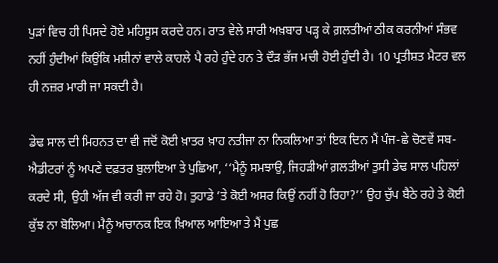ਪੁੜਾਂ ਵਿਚ ਹੀ ਪਿਸਦੇ ਹੋਏ ਮਹਿਸੂਸ ਕਰਦੇ ਹਨ। ਰਾਤ ਵੇਲੇ ਸਾਰੀ ਅਖ਼ਬਾਰ ਪੜ੍ਹ ਕੇ ਗ਼ਲਤੀਆਂ ਠੀਕ ਕਰਨੀਆਂ ਸੰਭਵ ਨਹੀਂ ਹੁੰਦੀਆਂ ਕਿਉਂਕਿ ਮਸ਼ੀਨਾਂ ਵਾਲੇ ਕਾਹਲੇ ਪੈ ਰਹੇ ਹੁੰਦੇ ਹਨ ਤੇ ਦੌੜ ਭੱਜ ਮਚੀ ਹੋਈ ਹੁੰਦੀ ਹੈ। 10 ਪ੍ਰਤੀਸ਼ਤ ਮੈਟਰ ਵਲ ਹੀ ਨਜ਼ਰ ਮਾਰੀ ਜਾ ਸਕਦੀ ਹੈ।

ਡੇਢ ਸਾਲ ਦੀ ਮਿਹਨਤ ਦਾ ਵੀ ਜਦੋਂ ਕੋਈ ਖ਼ਾਤਰ ਖ਼ਾਹ ਨਤੀਜਾ ਨਾ ਨਿਕਲਿਆ ਤਾਂ ਇਕ ਦਿਨ ਮੈਂ ਪੰਜ-ਛੇ ਚੋਣਵੇਂ ਸਬ-ਐਡੀਟਰਾਂ ਨੂੰ ਅਪਣੇ ਦਫ਼ਤਰ ਬੁਲਾਇਆ ਤੇ ਪੁਛਿਆ, ‘‘ਮੈਨੂੰ ਸਮਝਾਉ, ਜਿਹੜੀਆਂ ਗ਼ਲਤੀਆਂ ਤੁਸੀ ਡੇਢ ਸਾਲ ਪਹਿਲਾਂ ਕਰਦੇ ਸੀ, ਉਹੀ ਅੱਜ ਵੀ ਕਰੀ ਜਾ ਰਹੇ ਹੋ। ਤੁਹਾਡੇ ’ਤੇ ਕੋਈ ਅਸਰ ਕਿਉਂ ਨਹੀਂ ਹੋ ਰਿਹਾ?’’ ਉਹ ਚੁੱਪ ਬੈਠੇ ਰਹੇ ਤੇ ਕੋਈ ਕੁੱਝ ਨਾ ਬੋਲਿਆ। ਮੈਨੂੰ ਅਚਾਨਕ ਇਕ ਖ਼ਿਆਲ ਆਇਆ ਤੇ ਮੈਂ ਪੁਛ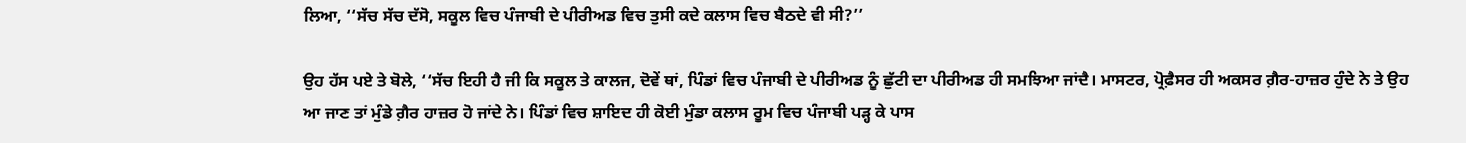ਲਿਆ, ‘‘ਸੱਚ ਸੱਚ ਦੱਸੋ, ਸਕੂਲ ਵਿਚ ਪੰਜਾਬੀ ਦੇ ਪੀਰੀਅਡ ਵਿਚ ਤੁਸੀ ਕਦੇ ਕਲਾਸ ਵਿਚ ਬੈਠਦੇ ਵੀ ਸੀ?’’

ਉਹ ਹੱਸ ਪਏ ਤੇ ਬੋਲੇ, ‘‘ਸੱਚ ਇਹੀ ਹੈ ਜੀ ਕਿ ਸਕੂਲ ਤੇ ਕਾਲਜ, ਦੋਵੇਂ ਥਾਂ, ਪਿੰਡਾਂ ਵਿਚ ਪੰਜਾਬੀ ਦੇ ਪੀਰੀਅਡ ਨੂੰ ਛੁੱਟੀ ਦਾ ਪੀਰੀਅਡ ਹੀ ਸਮਝਿਆ ਜਾਂਦੈ। ਮਾਸਟਰ, ਪ੍ਰੋਫ਼ੈਸਰ ਹੀ ਅਕਸਰ ਗ਼ੈਰ-ਹਾਜ਼ਰ ਹੁੰਦੇ ਨੇ ਤੇ ਉਹ ਆ ਜਾਣ ਤਾਂ ਮੁੰਡੇ ਗ਼ੈਰ ਹਾਜ਼ਰ ਹੋ ਜਾਂਦੇ ਨੇ। ਪਿੰਡਾਂ ਵਿਚ ਸ਼ਾਇਦ ਹੀ ਕੋਈ ਮੁੰਡਾ ਕਲਾਸ ਰੂਮ ਵਿਚ ਪੰਜਾਬੀ ਪੜ੍ਹ ਕੇ ਪਾਸ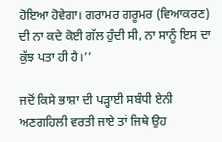ਹੋਇਆ ਹੋਵੇਗਾ। ਗਰਾਮਰ ਗਰੂਮਰ (ਵਿਆਕਰਣ) ਦੀ ਨਾ ਕਦੇ ਕੋਈ ਗੱਲ ਹੁੰਦੀ ਸੀ, ਨਾ ਸਾਨੂੰ ਇਸ ਦਾ ਕੁੱਝ ਪਤਾ ਹੀ ਹੈ।’’

ਜਦੋਂ ਕਿਸੇ ਭਾਸ਼ਾ ਦੀ ਪੜ੍ਹਾਈ ਸਬੰਧੀ ਏਨੀ ਅਣਗਹਿਲੀ ਵਰਤੀ ਜਾਏ ਤਾਂ ਜਿਥੇ ਉਹ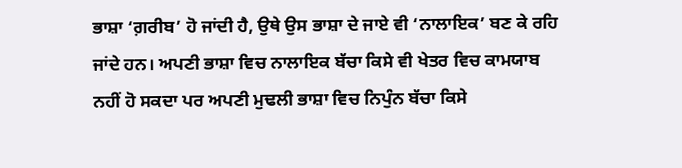ਭਾਸ਼ਾ ‘ਗ਼ਰੀਬ’ ਹੋ ਜਾਂਦੀ ਹੈ, ਉਥੇ ਉਸ ਭਾਸ਼ਾ ਦੇ ਜਾਏ ਵੀ ‘ਨਾਲਾਇਕ’ ਬਣ ਕੇ ਰਹਿ ਜਾਂਦੇ ਹਨ। ਅਪਣੀ ਭਾਸ਼ਾ ਵਿਚ ਨਾਲਾਇਕ ਬੱਚਾ ਕਿਸੇ ਵੀ ਖੇਤਰ ਵਿਚ ਕਾਮਯਾਬ ਨਹੀਂ ਹੋ ਸਕਦਾ ਪਰ ਅਪਣੀ ਮੁਢਲੀ ਭਾਸ਼ਾ ਵਿਚ ਨਿਪੁੰਨ ਬੱਚਾ ਕਿਸੇ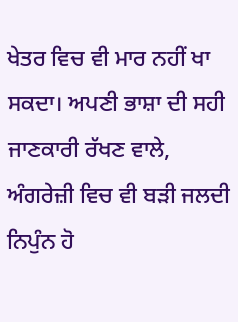ਖੇਤਰ ਵਿਚ ਵੀ ਮਾਰ ਨਹੀਂ ਖਾ ਸਕਦਾ। ਅਪਣੀ ਭਾਸ਼ਾ ਦੀ ਸਹੀ ਜਾਣਕਾਰੀ ਰੱਖਣ ਵਾਲੇ, ਅੰਗਰੇਜ਼ੀ ਵਿਚ ਵੀ ਬੜੀ ਜਲਦੀ ਨਿਪੁੰਨ ਹੋ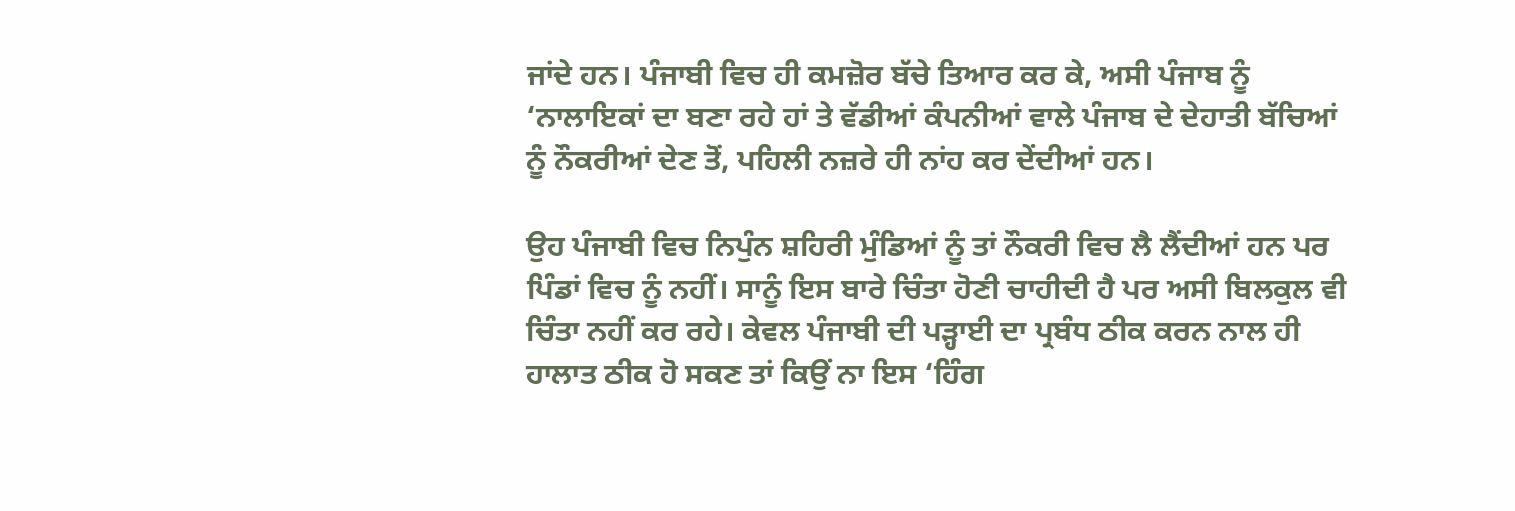ਜਾਂਦੇ ਹਨ। ਪੰਜਾਬੀ ਵਿਚ ਹੀ ਕਮਜ਼ੋਰ ਬੱਚੇ ਤਿਆਰ ਕਰ ਕੇ, ਅਸੀ ਪੰਜਾਬ ਨੂੰ ‘ਨਾਲਾਇਕਾਂ ਦਾ ਬਣਾ ਰਹੇ ਹਾਂ ਤੇ ਵੱਡੀਆਂ ਕੰਪਨੀਆਂ ਵਾਲੇ ਪੰਜਾਬ ਦੇ ਦੇਹਾਤੀ ਬੱਚਿਆਂ ਨੂੰ ਨੌਕਰੀਆਂ ਦੇਣ ਤੋਂ, ਪਹਿਲੀ ਨਜ਼ਰੇ ਹੀ ਨਾਂਹ ਕਰ ਦੇਂਦੀਆਂ ਹਨ।

ਉਹ ਪੰਜਾਬੀ ਵਿਚ ਨਿਪੁੰਨ ਸ਼ਹਿਰੀ ਮੁੰਡਿਆਂ ਨੂੰ ਤਾਂ ਨੌਕਰੀ ਵਿਚ ਲੈ ਲੈਂਦੀਆਂ ਹਨ ਪਰ ਪਿੰਡਾਂ ਵਿਚ ਨੂੰ ਨਹੀਂ। ਸਾਨੂੰ ਇਸ ਬਾਰੇ ਚਿੰਤਾ ਹੋਣੀ ਚਾਹੀਦੀ ਹੈ ਪਰ ਅਸੀ ਬਿਲਕੁਲ ਵੀ ਚਿੰਤਾ ਨਹੀਂ ਕਰ ਰਹੇ। ਕੇਵਲ ਪੰਜਾਬੀ ਦੀ ਪੜ੍ਹਾਈ ਦਾ ਪ੍ਰਬੰਧ ਠੀਕ ਕਰਨ ਨਾਲ ਹੀ ਹਾਲਾਤ ਠੀਕ ਹੋ ਸਕਣ ਤਾਂ ਕਿਉਂ ਨਾ ਇਸ ‘ਹਿੰਗ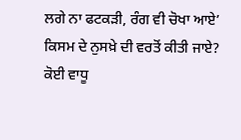ਲਗੇ ਨਾ ਫਟਕੜੀ, ਰੰਗ ਵੀ ਚੋਖਾ ਆਏ’ ਕਿਸਮ ਦੇ ਨੁਸਖ਼ੇ ਦੀ ਵਰਤੋਂ ਕੀਤੀ ਜਾਏ? ਕੋਈ ਵਾਧੂ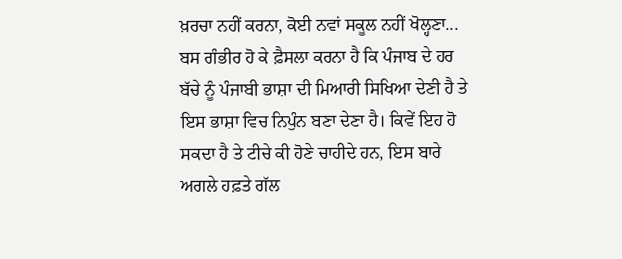ਖ਼ਰਚਾ ਨਹੀਂ ਕਰਨਾ, ਕੋਈ ਨਵਾਂ ਸਕੂਲ ਨਹੀਂ ਖੋਲ੍ਹਣਾ... ਬਸ ਗੰਭੀਰ ਹੋ ਕੇ ਫ਼ੈਸਲਾ ਕਰਨਾ ਹੈ ਕਿ ਪੰਜਾਬ ਦੇ ਹਰ ਬੱਚੇ ਨੂੰ ਪੰਜਾਬੀ ਭਾਸ਼ਾ ਦੀ ਮਿਆਰੀ ਸਿਖਿਆ ਦੇਣੀ ਹੈ ਤੇ ਇਸ ਭਾਸ਼ਾ ਵਿਚ ਨਿਪੁੰਨ ਬਣਾ ਦੇਣਾ ਹੈ। ਕਿਵੇਂ ਇਹ ਹੋ ਸਕਦਾ ਹੈ ਤੇ ਟੀਚੇ ਕੀ ਹੋਣੇ ਚਾਹੀਦੇ ਹਨ, ਇਸ ਬਾਰੇ ਅਗਲੇ ਹਫ਼ਤੇ ਗੱਲ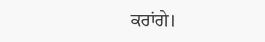ਕਰਾਂਗੇ।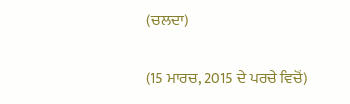(ਚਲਦਾ)

(15 ਮਾਰਚ, 2015 ਦੇ ਪਰਚੇ ਵਿਚੋਂ)